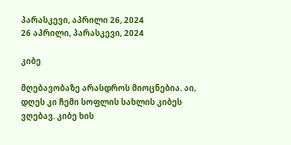პარასკევი, აპრილი 26, 2024
26 აპრილი, პარასკევი, 2024

კიბე

მღებავობაზე არასდროს მიოცნებია. აი, დღეს კი ჩემი სოფლის სახლის კიბეს ვღებავ. კიბე ხის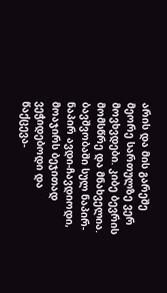არის და მის გარეშე მეორე სართულზე ვერ მოვხვდები. კიბე ბევრის მომსწრე და მნახველია. ბავშვობაში სულ ნაპირ-ნაპირ ავდი-ჩავდიოდი, მოაჯირს ბეჯითად ვეჭიდებოდი და წაქცევა-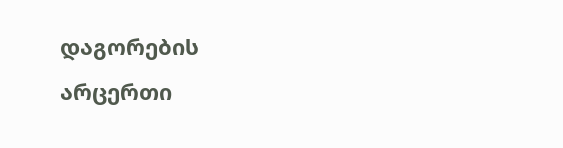დაგორების არცერთი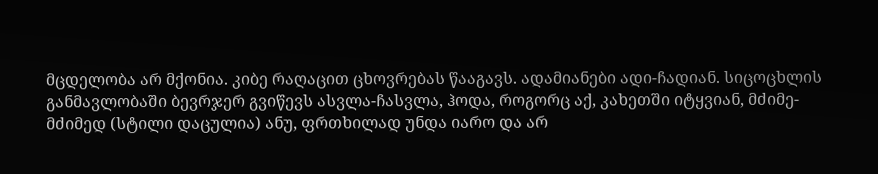მცდელობა არ მქონია. კიბე რაღაცით ცხოვრებას წააგავს. ადამიანები ადი-ჩადიან. სიცოცხლის განმავლობაში ბევრჯერ გვიწევს ასვლა-ჩასვლა, ჰოდა, როგორც აქ, კახეთში იტყვიან, მძიმე-მძიმედ (სტილი დაცულია) ანუ, ფრთხილად უნდა იარო და არ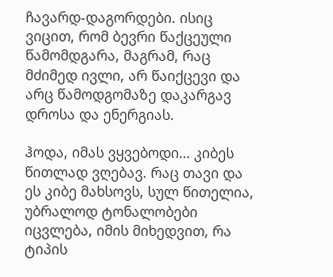ჩავარდ-დაგორდები. ისიც ვიცით, რომ ბევრი წაქცეული წამომდგარა, მაგრამ, რაც მძიმედ ივლი, არ წაიქცევი და არც წამოდგომაზე დაკარგავ დროსა და ენერგიას.

ჰოდა, იმას ვყვებოდი… კიბეს წითლად ვღებავ. რაც თავი და ეს კიბე მახსოვს, სულ წითელია, უბრალოდ ტონალობები იცვლება, იმის მიხედვით, რა ტიპის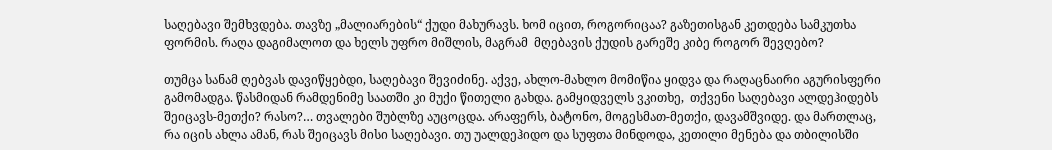საღებავი შემხვდება. თავზე „მალიარების“ ქუდი მახურავს. ხომ იცით, როგორიცაა? გაზეთისგან კეთდება სამკუთხა ფორმის. რაღა დაგიმალოთ და ხელს უფრო მიშლის, მაგრამ  მღებავის ქუდის გარეშე კიბე როგორ შევღებო?

თუმცა სანამ ღებვას დავიწყებდი, საღებავი შევიძინე. აქვე, ახლო-მახლო მომიწია ყიდვა და რაღაცნაირი აგურისფერი გამომადგა. წასმიდან რამდენიმე საათში კი მუქი წითელი გახდა. გამყიდველს ვკითხე,  თქვენი საღებავი ალდეჰიდებს შეიცავს-მეთქი? რასო?… თვალები შუბლზე აუცოცდა. არაფერს, ბატონო, მოგესმათ-მეთქი, დავამშვიდე. და მართლაც, რა იცის ახლა ამან, რას შეიცავს მისი საღებავი. თუ უალდეჰიდო და სუფთა მინდოდა, კეთილი მენება და თბილისში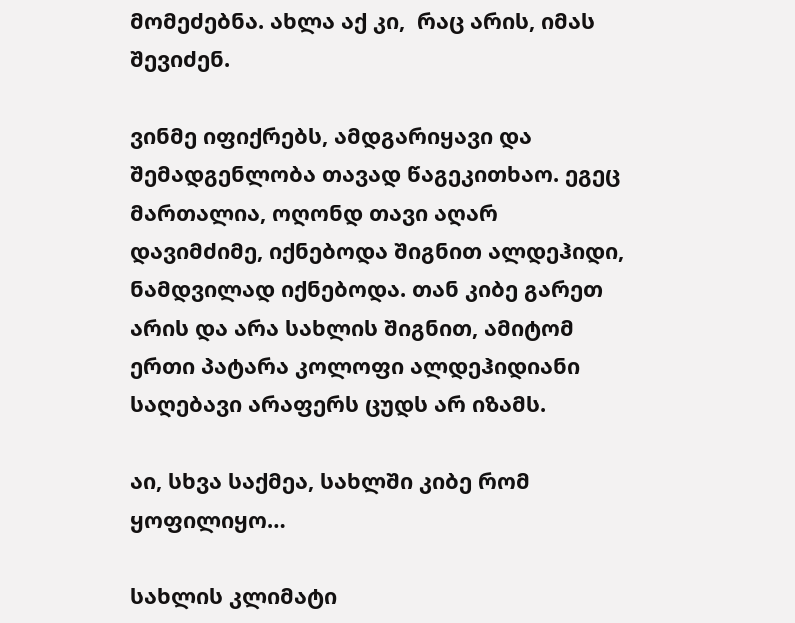მომეძებნა. ახლა აქ კი,  რაც არის, იმას შევიძენ.

ვინმე იფიქრებს, ამდგარიყავი და შემადგენლობა თავად წაგეკითხაო. ეგეც მართალია, ოღონდ თავი აღარ დავიმძიმე, იქნებოდა შიგნით ალდეჰიდი, ნამდვილად იქნებოდა. თან კიბე გარეთ არის და არა სახლის შიგნით, ამიტომ ერთი პატარა კოლოფი ალდეჰიდიანი საღებავი არაფერს ცუდს არ იზამს.

აი, სხვა საქმეა, სახლში კიბე რომ ყოფილიყო…

სახლის კლიმატი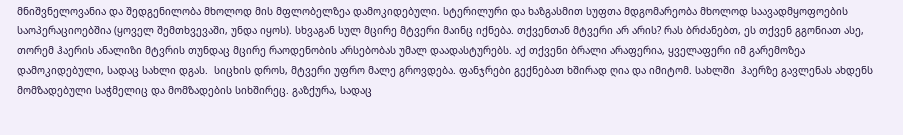მნიშვნელოვანია და შედგენილობა მხოლოდ მის მფლობელზეა დამოკიდებული. სტერილური და ხაზგასმით სუფთა მდგომარეობა მხოლოდ საავადმყოფოების საოპერაციოებშია (ყოველ შემთხვევაში, უნდა იყოს). სხვაგან სულ მცირე მტვერი მაინც იქნება. თქვენთან მტვერი არ არის? რას ბრძანებთ, ეს თქვენ გგონიათ ასე, თორემ ჰაერის ანალიზი მტვრის თუნდაც მცირე რაოდენობის არსებობას უმალ დაადასტურებს. აქ თქვენი ბრალი არაფერია, ყველაფერი იმ გარემოზეა დამოკიდებული, სადაც სახლი დგას.  სიცხის დროს, მტვერი უფრო მალე გროვდება. ფანჯრები გექნებათ ხშირად ღია და იმიტომ. სახლში  ჰაერზე გავლენას ახდენს მომზადებული საჭმელიც და მომზადების სიხშირეც. გაზქურა, სადაც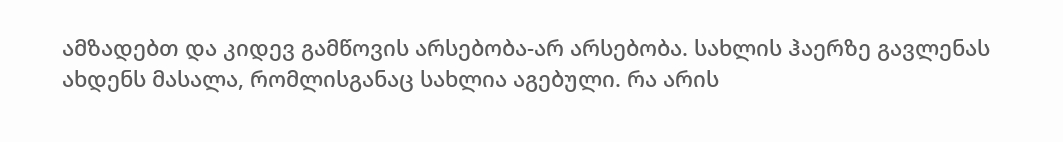ამზადებთ და კიდევ გამწოვის არსებობა-არ არსებობა. სახლის ჰაერზე გავლენას ახდენს მასალა, რომლისგანაც სახლია აგებული. რა არის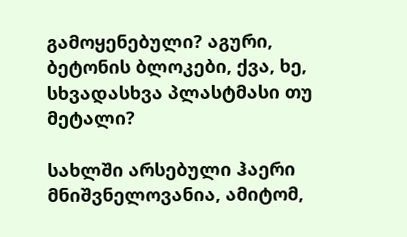გამოყენებული? აგური, ბეტონის ბლოკები, ქვა, ხე, სხვადასხვა პლასტმასი თუ  მეტალი?

სახლში არსებული ჰაერი მნიშვნელოვანია, ამიტომ,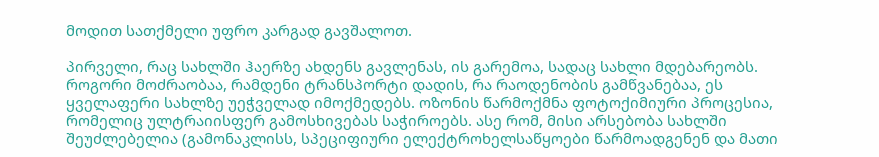მოდით სათქმელი უფრო კარგად გავშალოთ.

პირველი, რაც სახლში ჰაერზე ახდენს გავლენას, ის გარემოა, სადაც სახლი მდებარეობს. როგორი მოძრაობაა, რამდენი ტრანსპორტი დადის, რა რაოდენობის გამწვანებაა, ეს ყველაფერი სახლზე უეჭველად იმოქმედებს. ოზონის წარმოქმნა ფოტოქიმიური პროცესია, რომელიც ულტრაიისფერ გამოსხივებას საჭიროებს. ასე რომ, მისი არსებობა სახლში შეუძლებელია (გამონაკლისს, სპეციფიური ელექტროხელსაწყოები წარმოადგენენ და მათი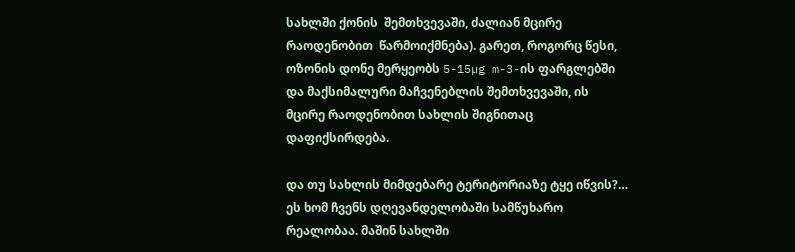სახლში ქონის  შემთხვევაში, ძალიან მცირე რაოდენობით  წარმოიქმნება). გარეთ, როგორც წესი, ოზონის დონე მერყეობს 5-15µg m-3-ის ფარგლებში და მაქსიმალური მაჩვენებლის შემთხვევაში, ის მცირე რაოდენობით სახლის შიგნითაც დაფიქსირდება.

და თუ სახლის მიმდებარე ტერიტორიაზე ტყე იწვის?… ეს ხომ ჩვენს დღევანდელობაში სამწუხარო რეალობაა. მაშინ სახლში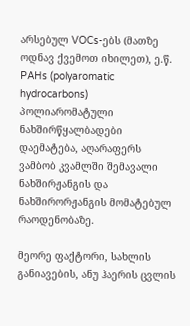არსებულ VOCs-ებს (მათზე ოდნავ ქვემოთ იხილეთ), ე.წ. PAHs (polyaromatic hydrocarbons) პოლიარომატული ნახშირწყალბადები დაემატება, აღარაფერს ვამბობ კვამლში შემავალი  ნახშირჟანგის და ნახშირორჟანგის მომატებულ რაოდენობაზე.

მეორე ფაქტორი, სახლის განიავების, ანუ ჰაერის ცვლის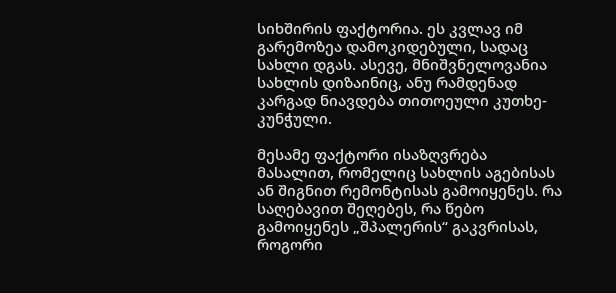სიხშირის ფაქტორია. ეს კვლავ იმ გარემოზეა დამოკიდებული, სადაც სახლი დგას. ასევე, მნიშვნელოვანია სახლის დიზაინიც, ანუ რამდენად კარგად ნიავდება თითოეული კუთხე-კუნჭული.

მესამე ფაქტორი ისაზღვრება მასალით, რომელიც სახლის აგებისას ან შიგნით რემონტისას გამოიყენეს. რა საღებავით შეღებეს, რა წებო გამოიყენეს „შპალერის“ გაკვრისას, როგორი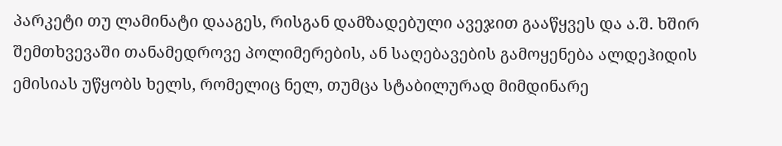პარკეტი თუ ლამინატი დააგეს, რისგან დამზადებული ავეჯით გააწყვეს და ა.შ. ხშირ შემთხვევაში თანამედროვე პოლიმერების, ან საღებავების გამოყენება ალდეჰიდის ემისიას უწყობს ხელს, რომელიც ნელ, თუმცა სტაბილურად მიმდინარე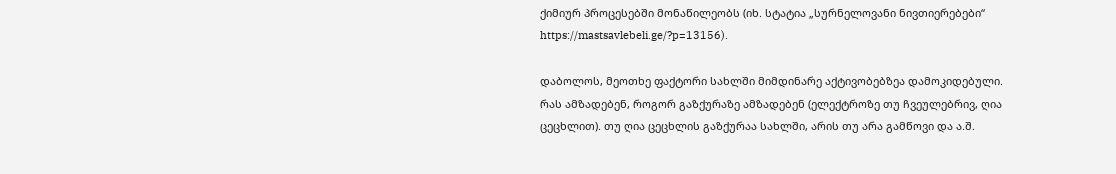ქიმიურ პროცესებში მონაწილეობს (იხ. სტატია „სურნელოვანი ნივთიერებები“ https://mastsavlebeli.ge/?p=13156).

დაბოლოს, მეოთხე ფაქტორი სახლში მიმდინარე აქტივობებზეა დამოკიდებული. რას ამზადებენ, როგორ გაზქურაზე ამზადებენ (ელექტროზე თუ ჩვეულებრივ, ღია ცეცხლით). თუ ღია ცეცხლის გაზქურაა სახლში, არის თუ არა გამწოვი და ა.შ.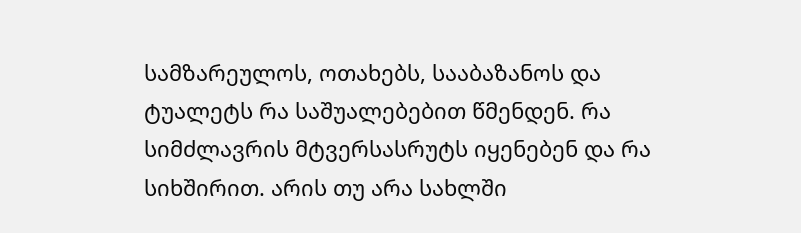სამზარეულოს, ოთახებს, სააბაზანოს და ტუალეტს რა საშუალებებით წმენდენ. რა სიმძლავრის მტვერსასრუტს იყენებენ და რა სიხშირით. არის თუ არა სახლში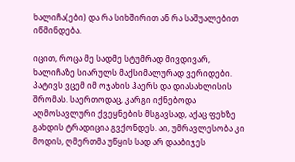ხალიჩა(ები) და რა სიხშირით ან რა საშუალებით იწმინდება.

იცით, როცა მე სადმე სტუმრად მივდივარ, ხალიჩაზე სიარულს მაქსიმალურად ვერიდები. პატივს ვცემ იმ ოჯახის ჰაერს და დიასახლისის შრომას. საერთოდაც, კარგი იქნებოდა აღმოსავლური ქვეყნების მსგავსად, აქაც ფეხზე გახდის ტრადიცია გვქონდეს. აი, უმრავლესობა კი მოდის, ღმერთმა უწყის სად არ დააბიჯეს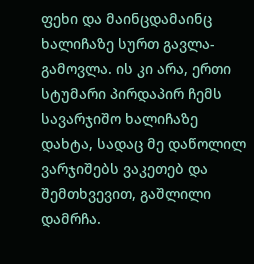ფეხი და მაინცდამაინც ხალიჩაზე სურთ გავლა-გამოვლა. ის კი არა, ერთი სტუმარი პირდაპირ ჩემს სავარჯიშო ხალიჩაზე დახტა, სადაც მე დაწოლილ ვარჯიშებს ვაკეთებ და შემთხვევით, გაშლილი დამრჩა.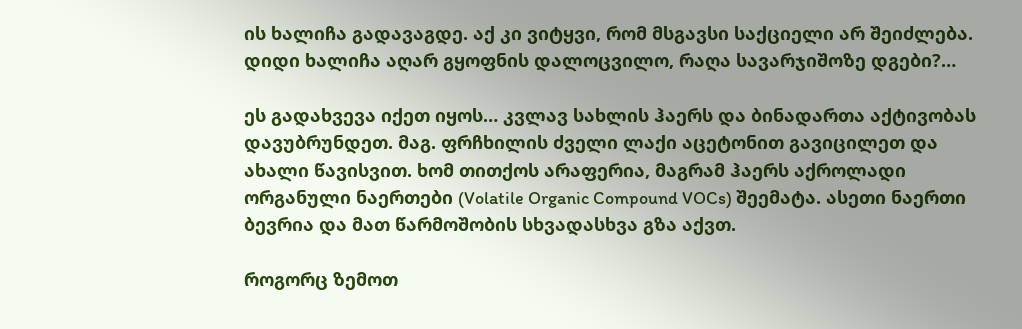ის ხალიჩა გადავაგდე. აქ კი ვიტყვი, რომ მსგავსი საქციელი არ შეიძლება. დიდი ხალიჩა აღარ გყოფნის დალოცვილო, რაღა სავარჯიშოზე დგები?…

ეს გადახვევა იქეთ იყოს… კვლავ სახლის ჰაერს და ბინადართა აქტივობას დავუბრუნდეთ. მაგ. ფრჩხილის ძველი ლაქი აცეტონით გავიცილეთ და ახალი წავისვით. ხომ თითქოს არაფერია, მაგრამ ჰაერს აქროლადი ორგანული ნაერთები (Volatile Organic Compound VOCs) შეემატა. ასეთი ნაერთი ბევრია და მათ წარმოშობის სხვადასხვა გზა აქვთ.

როგორც ზემოთ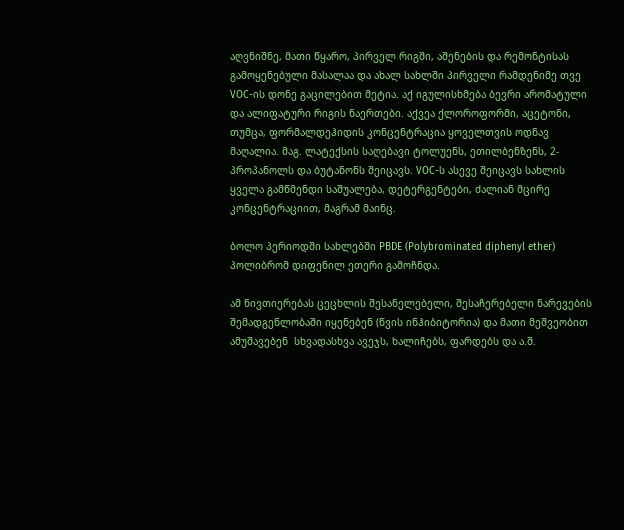აღვნიშნე, მათი წყარო, პირველ რიგში, აშენების და რემონტისას გამოყენებული მასალაა და ახალ სახლში პირველი რამდენიმე თვე  VOC-ის დონე გაცილებით მეტია. აქ იგულისხმება ბევრი არომატული და ალიფატური რიგის ნაერთები. აქვეა ქლოროფორმი, აცეტონი, თუმცა, ფორმალდეჰიდის კონცენტრაცია ყოველთვის ოდნავ მაღალია. მაგ. ლატექსის საღებავი ტოლუენს, ეთილბენზენს, 2-პროპანოლს და ბუტანონს შეიცავს. VOC-ს ასევე შეიცავს სახლის ყველა გამწმენდი საშუალება, დეტერგენტები, ძალიან მცირე კონცენტრაციით, მაგრამ მაინც.

ბოლო პერიოდში სახლებში PBDE (Polybrominated diphenyl ether)  პოლიბრომ დიფენილ ეთერი გამოჩნდა.

ამ ნივთიერებას ცეცხლის შესანელებელი, შესაჩერებელი ნარევების შემადგენლობაში იყენებენ (წვის ინჰიბიტორია) და მათი მეშვეობით ამუშავებენ  სხვადასხვა ავეჯს, ხალიჩებს, ფარდებს და ა.შ.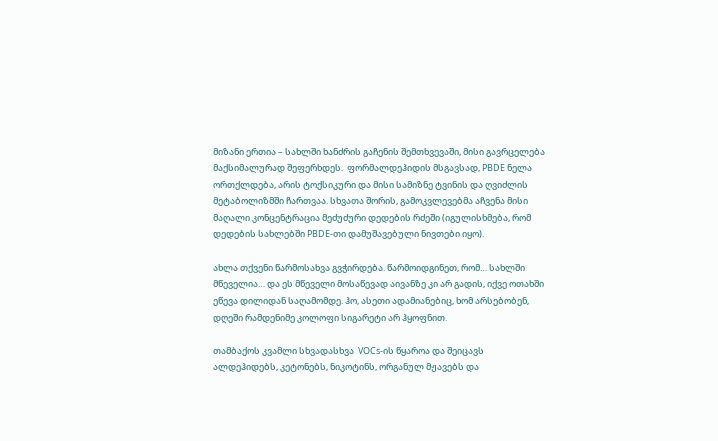მიზანი ერთია – სახლში ხანძრის გაჩენის შემთხვევაში, მისი გავრცელება  მაქსიმალურად შეფერხდეს.  ფორმალდეჰიდის მსგავსად, PBDE ნელა ორთქლდება, არის ტოქსიკური და მისი სამიზნე ტვინის და ღვიძლის მეტაბოლიზმში ჩართვაა. სხვათა შორის, გამოკვლევებმა აჩვენა მისი მაღალი კონცენტრაცია მეძუძური დედების რძეში (იგულისხმება, რომ დედების სახლებში PBDE-თი დამუშავებული ნივთები იყო).

ახლა თქვენი წარმოსახვა გვჭირდება. წარმოიდგინეთ, რომ… სახლში მწეველია… და ეს მწეველი მოსაწევად აივანზე კი არ გადის, იქვე ოთახში ეწევა დილიდან საღამომდე. ჰო, ასეთი ადამიანებიც, ხომ არსებობენ, დღეში რამდენიმე კოლოფი სიგარეტი არ ჰყოფნით.

თამბაქოს კვამლი სხვადასხვა  VOCs-ის წყაროა და შეიცავს ალდეჰიდებს, კეტონებს, ნიკოტინს, ორგანულ მჟავებს და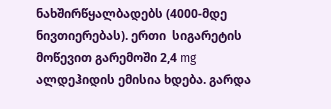ნახშირწყალბადებს (4000-მდე ნივთიერებას). ერთი  სიგარეტის მოწევით გარემოში 2,4 mg ალდეჰიდის ემისია ხდება. გარდა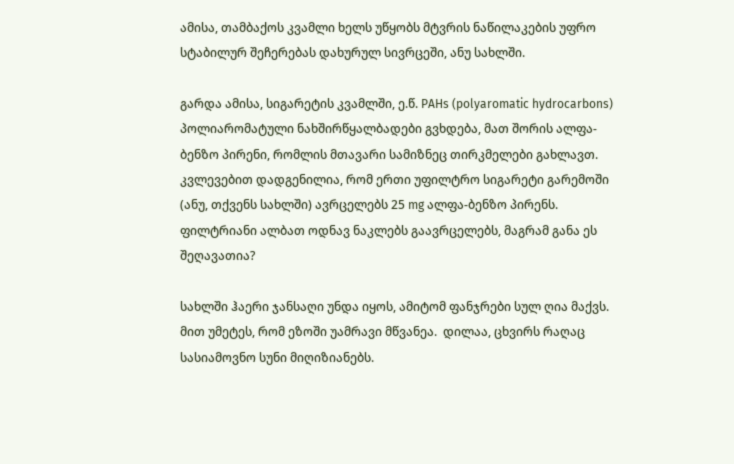ამისა, თამბაქოს კვამლი ხელს უწყობს მტვრის ნაწილაკების უფრო სტაბილურ შეჩერებას დახურულ სივრცეში, ანუ სახლში.

გარდა ამისა, სიგარეტის კვამლში, ე.წ. PAHs (polyaromatic hydrocarbons) პოლიარომატული ნახშირწყალბადები გვხდება, მათ შორის ალფა-ბენზო პირენი, რომლის მთავარი სამიზნეც თირკმელები გახლავთ. კვლევებით დადგენილია, რომ ერთი უფილტრო სიგარეტი გარემოში (ანუ, თქვენს სახლში) ავრცელებს 25 mg ალფა-ბენზო პირენს. ფილტრიანი ალბათ ოდნავ ნაკლებს გაავრცელებს, მაგრამ განა ეს შეღავათია?

სახლში ჰაერი ჯანსაღი უნდა იყოს, ამიტომ ფანჯრები სულ ღია მაქვს. მით უმეტეს, რომ ეზოში უამრავი მწვანეა.  დილაა, ცხვირს რაღაც სასიამოვნო სუნი მიღიზიანებს.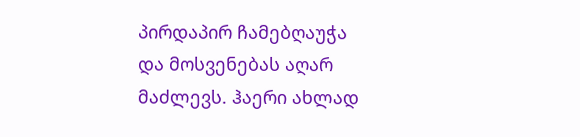პირდაპირ ჩამებღაუჭა და მოსვენებას აღარ მაძლევს. ჰაერი ახლად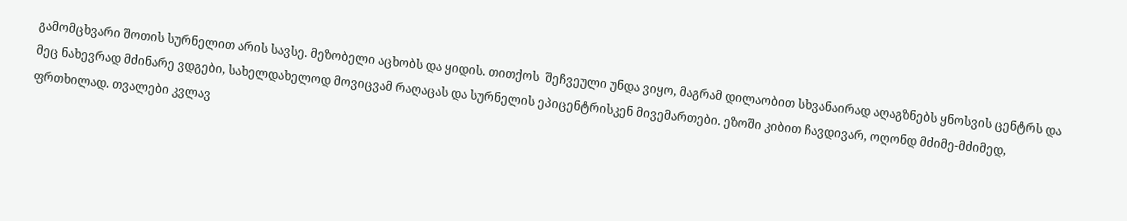გამომცხვარი შოთის სურნელით არის სავსე. მეზობელი აცხობს და ყიდის. თითქოს  შეჩვეული უნდა ვიყო, მაგრამ დილაობით სხვანაირად აღაგზნებს ყნოსვის ცენტრს და მეც ნახევრად მძინარე ვდგები, სახელდახელოდ მოვიცვამ რაღაცას და სურნელის ეპიცენტრისკენ მივემართები. ეზოში კიბით ჩავდივარ, ოღონდ მძიმე-მძიმედ, ფრთხილად. თვალები კვლავ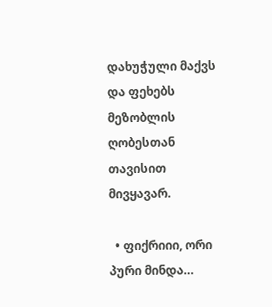დახუჭული მაქვს და ფეხებს მეზობლის ღობესთან თავისით მივყავარ.

  • ფიქრიიი, ორი პური მინდა…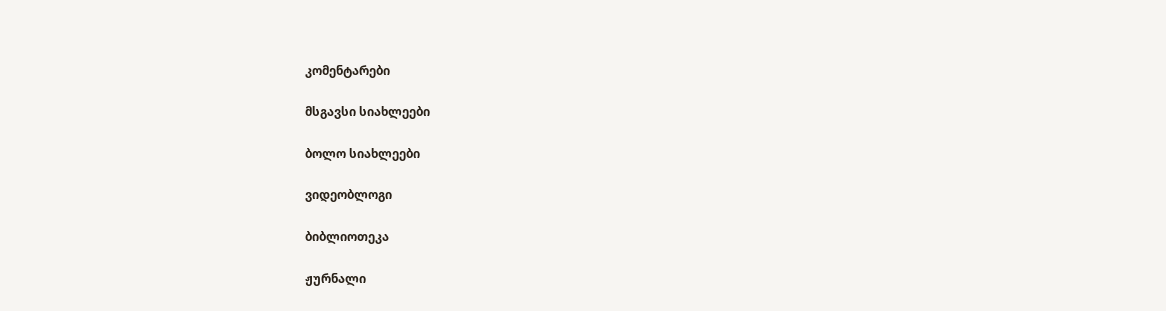კომენტარები

მსგავსი სიახლეები

ბოლო სიახლეები

ვიდეობლოგი

ბიბლიოთეკა

ჟურნალი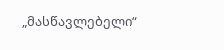„მასწავლებელი“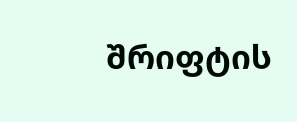შრიფტის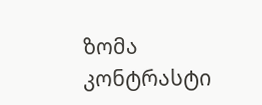ზომა
კონტრასტი